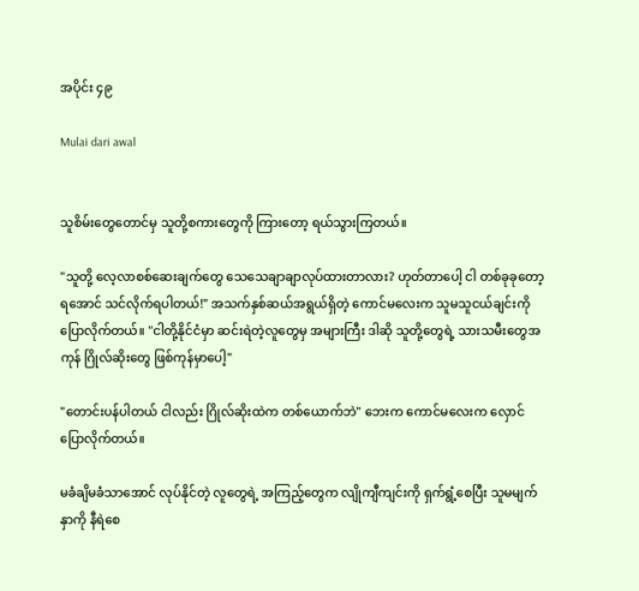အပိုင်း ၄၉

Mulai dari awal


သူစိမ်းတွေတောင်မှ သူတို့စကားတွေကို ကြားတော့ ရယ်သွားကြတယ်။

"သူတို့ လေ့လာစစ်ဆေးချက်တွေ သေသေချာချာလုပ်ထားတာလား? ဟုတ်တာပေါ့ ငါ တစ်ခုခုတော့ ရအောင် သင်လိုက်ရပါတယ်!" အသက်နှစ်ဆယ်အရွယ်ရှိတဲ့ ကောင်မလေးက သူမသူငယ်ချင်းကို ပြောလိုက်တယ်။ "ငါတို့နိုင်ငံမှာ ဆင်းရဲတဲ့လူတွေမှ အများကြီး ဒါဆို သူတို့တွေရဲ့ သားသမီးတွေအကုန် ဂြိုလ်ဆိုးတွေ ဖြစ်ကုန်မှာပေါ့"

"တောင်းပန်ပါတယ် ငါလည်း ဂြိုလ်ဆိုးထဲက တစ်ယောက်ဘဲ" ဘေးက ကောင်မလေးက လှောင်ပြောလိုက်တယ်။

မခံချိမခံသာအောင် လုပ်နိုင်တဲ့ လူတွေရဲ့ အကြည့်တွေက လျိုကျီကျင်းကို ရှက်ရွံ့စေပြီး သူမမျက်နှာကို နီရဲစေ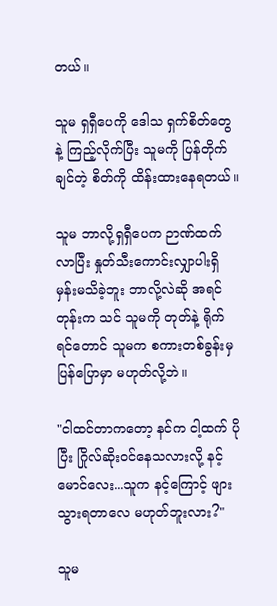တယ်။

သူမ ရှရှီပေကို ဒေါသ ရှက်စိတ်တွေနဲ့ ကြည့်လိုက်ပြီး သူမကို ပြန်တိုက်ချင်တဲ့ စိတ်ကို ထိန်းထားနေရတယ်။

သူမ ဘာလို့ရှရှီပေက ဉာဏ်ထက်လာပြီး နှုတ်သီးကောင်းလျှာပါးရှိမှန်းမသိခဲ့ဘူး ဘာလို့လဲဆို အရင်တုန်းက သင် သူမကို တုတ်နဲ့ ရိုက်ရင်တောင် သူမက စကားတစ်ခွန်းမှ ပြန်ပြောမှာ မဟုတ်လို့ဘဲ။

"ငါထင်တာကတော့ နင်က ငါ့ထက် ပိုပြီး ဂြိုလ်ဆိုးဝင်နေသလားလို့ နင့်မောင်လေး...သူက နင့်ကြောင့် ဖျားသွားရတာလေ မဟုတ်ဘူးလား?"

သူမ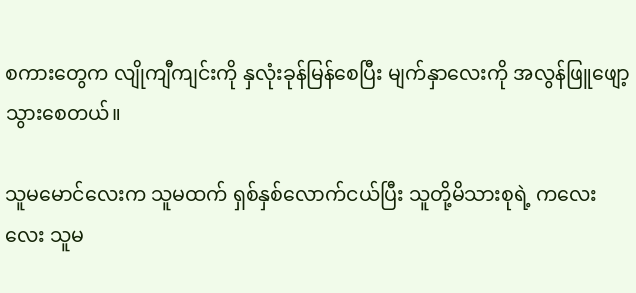စကားတွေက လျိုကျီကျင်းကို နှလုံးခုန်မြန်စေပြီး မျက်နှာလေးကို အလွန်ဖြူဖျော့သွားစေတယ်။

သူမမောင်လေးက သူမထက် ရှစ်နှစ်လောက်ငယ်ပြီး သူတို့မိသားစုရဲ့ ကလေးလေး သူမ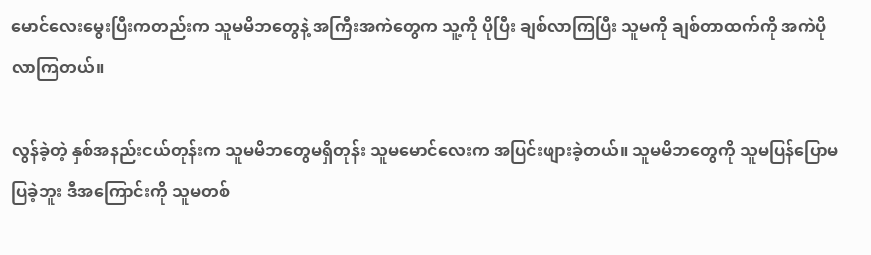မောင်လေးမွေးပြီးကတည်းက သူမမိဘတွေနဲ့ အကြီးအကဲတွေက သူ့ကို ပိုပြီး ချစ်လာကြပြီး သူမကို ချစ်တာထက်ကို အကဲပိုလာကြတယ်။

လွန်ခဲ့တဲ့ နှစ်အနည်းငယ်တုန်းက သူမမိဘတွေမရှိတုန်း သူမမောင်လေးက အပြင်းဖျားခဲ့တယ်။ သူမမိဘတွေကို သူမပြန်ပြောမပြခဲ့ဘူး ဒီအကြောင်းကို သူမတစ်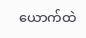ယောက်ထဲ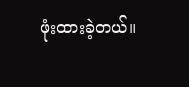ဖုံးထားခဲ့တယ်။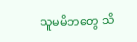သူမမိဘတွေ သိ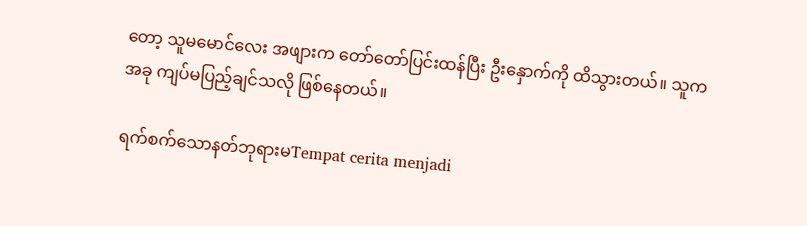တော့ သူမမောင်လေး အဖျားက တော်တော်ပြင်းထန်ပြီး ဦးနှောက်ကို ထိသွားတယ်။ သူက အခု ကျပ်မပြည့်ချင်သလို ဖြစ်နေတယ်။

ရက်စက်သောနတ်ဘုရားမTempat cerita menjadi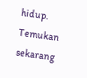hidup. Temukan sekarang